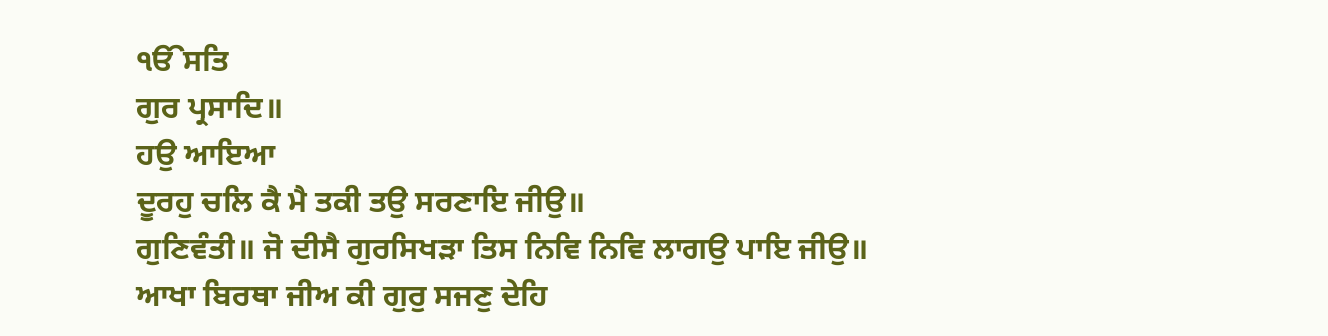ੴਸਤਿ
ਗੁਰ ਪ੍ਰਸਾਦਿ॥
ਹਉ ਆਇਆ
ਦੂਰਹੁ ਚਲਿ ਕੈ ਮੈ ਤਕੀ ਤਉ ਸਰਣਾਇ ਜੀਉ॥
ਗੁਣਿਵੰਤੀ॥ ਜੋ ਦੀਸੈ ਗੁਰਸਿਖੜਾ ਤਿਸ ਨਿਵਿ ਨਿਵਿ ਲਾਗਉ ਪਾਇ ਜੀਉ॥
ਆਖਾ ਬਿਰਥਾ ਜੀਅ ਕੀ ਗੁਰੁ ਸਜਣੁ ਦੇਹਿ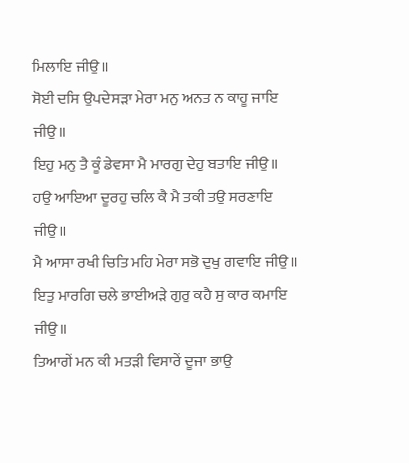ਮਿਲਾਇ ਜੀਉ॥
ਸੋਈ ਦਸਿ ਉਪਦੇਸੜਾ ਮੇਰਾ ਮਨੁ ਅਨਤ ਨ ਕਾਹੂ ਜਾਇ ਜੀਉ॥
ਇਹੁ ਮਨੁ ਤੈ ਕੂੰ ਡੇਵਸਾ ਮੈ ਮਾਰਗੁ ਦੇਹੁ ਬਤਾਇ ਜੀਉ॥
ਹਉ ਆਇਆ ਦੂਰਹੁ ਚਲਿ ਕੈ ਮੈ ਤਕੀ ਤਉ ਸਰਣਾਇ ਜੀਉ॥
ਮੈ ਆਸਾ ਰਖੀ ਚਿਤਿ ਮਹਿ ਮੇਰਾ ਸਭੋ ਦੁਖੁ ਗਵਾਇ ਜੀਉ॥
ਇਤੁ ਮਾਰਗਿ ਚਲੇ ਭਾਈਅੜੇ ਗੁਰੁ ਕਹੈ ਸੁ ਕਾਰ ਕਮਾਇ ਜੀਉ॥
ਤਿਆਗੇਂ ਮਨ ਕੀ ਮਤੜੀ ਵਿਸਾਰੇਂ ਦੂਜਾ ਭਾਉ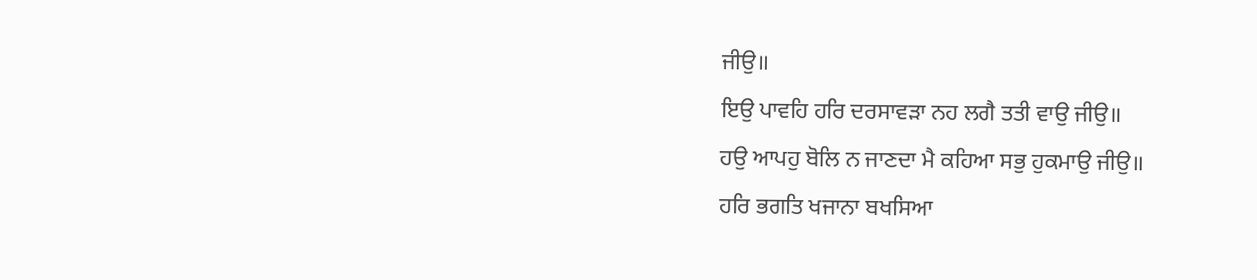ਜੀਉ॥
ਇਉ ਪਾਵਹਿ ਹਰਿ ਦਰਸਾਵੜਾ ਨਹ ਲਗੈ ਤਤੀ ਵਾਉ ਜੀਉ॥
ਹਉ ਆਪਹੁ ਬੋਲਿ ਨ ਜਾਣਦਾ ਮੈ ਕਹਿਆ ਸਭੁ ਹੁਕਮਾਉ ਜੀਉ॥
ਹਰਿ ਭਗਤਿ ਖਜਾਨਾ ਬਖਸਿਆ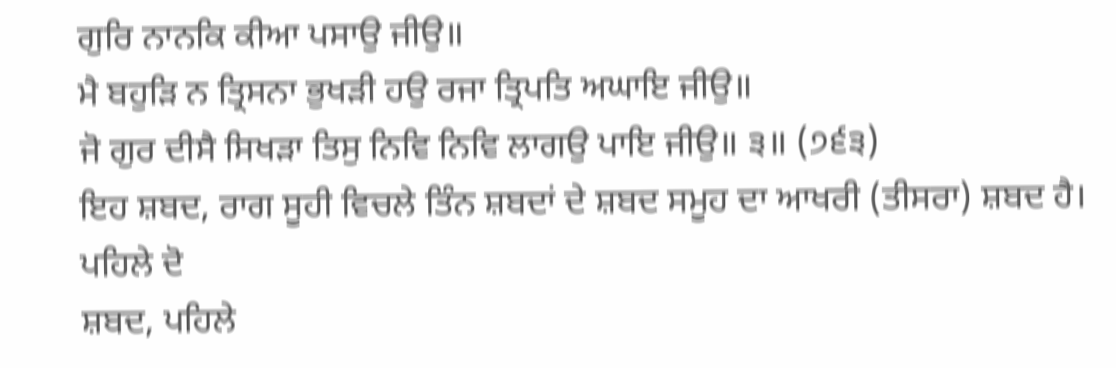ਗੁਰਿ ਨਾਨਕਿ ਕੀਆ ਪਸਾਉ ਜੀਉ॥
ਮੈ ਬਹੁੜਿ ਨ ਤ੍ਰਿਸਨਾ ਭੁਖੜੀ ਹਉ ਰਜਾ ਤ੍ਰਿਪਤਿ ਅਘਾਇ ਜੀਉ॥
ਜੋ ਗੁਰ ਦੀਸੈ ਸਿਖੜਾ ਤਿਸੁ ਨਿਵਿ ਨਿਵਿ ਲਾਗਉ ਪਾਇ ਜੀਉ॥ ੩॥ (੭੬੩)
ਇਹ ਸ਼ਬਦ, ਰਾਗ ਸੂਹੀ ਵਿਚਲੇ ਤਿੰਨ ਸ਼ਬਦਾਂ ਦੇ ਸ਼ਬਦ ਸਮੂਹ ਦਾ ਆਖਰੀ (ਤੀਸਰਾ) ਸ਼ਬਦ ਹੈ। ਪਹਿਲੇ ਦੋ
ਸ਼ਬਦ, ਪਹਿਲੇ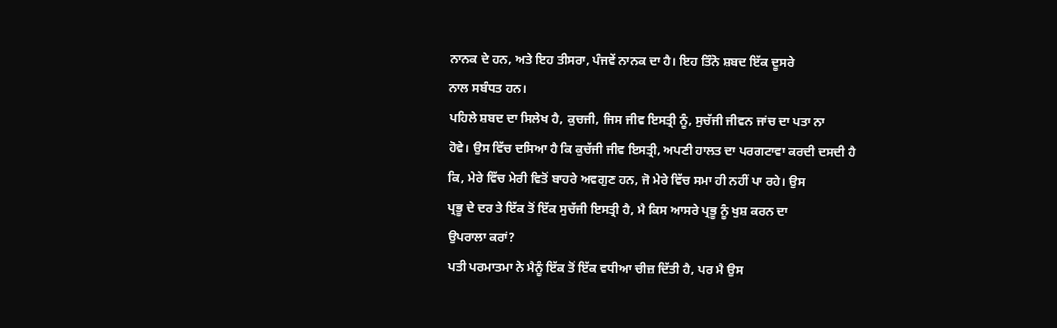ਨਾਨਕ ਦੇ ਹਨ, ਅਤੇ ਇਹ ਤੀਸਰਾ, ਪੰਜਵੇਂ ਨਾਨਕ ਦਾ ਹੈ। ਇਹ ਤਿੰਨੋ ਸ਼ਬਦ ਇੱਕ ਦੂਸਰੇ
ਨਾਲ ਸਬੰਧਤ ਹਨ।
ਪਹਿਲੇ ਸ਼ਬਦ ਦਾ ਸਿਲੇਖ ਹੈ, ਕੁਚਜੀ, ਜਿਸ ਜੀਵ ਇਸਤ੍ਰੀ ਨੂੰ, ਸੁਚੱਜੀ ਜੀਵਨ ਜਾਂਚ ਦਾ ਪਤਾ ਨਾ
ਹੋਵੇ। ਉਸ ਵਿੱਚ ਦਸਿਆ ਹੈ ਕਿ ਕੁਚੱਜੀ ਜੀਵ ਇਸਤ੍ਰੀ, ਅਪਣੀ ਹਾਲਤ ਦਾ ਪਰਗਟਾਵਾ ਕਰਦੀ ਦਸਦੀ ਹੈ
ਕਿ, ਮੇਰੇ ਵਿੱਚ ਮੇਰੀ ਵਿਤੋਂ ਬਾਹਰੇ ਅਵਗੁਣ ਹਨ, ਜੋ ਮੇਰੇ ਵਿੱਚ ਸਮਾ ਹੀ ਨਹੀਂ ਪਾ ਰਹੇ। ਉਸ
ਪ੍ਰਭੂ ਦੇ ਦਰ ਤੇ ਇੱਕ ਤੋਂ ਇੱਕ ਸੁਚੱਜੀ ਇਸਤ੍ਰੀ ਹੈ, ਮੈ ਕਿਸ ਆਸਰੇ ਪ੍ਰਭੂ ਨੂੰ ਖੁਸ਼ ਕਰਨ ਦਾ
ਉਪਰਾਲਾ ਕਰਾਂ?
ਪਤੀ ਪਰਮਾਤਮਾ ਨੇ ਮੈਨੂੰ ਇੱਕ ਤੋਂ ਇੱਕ ਵਧੀਆ ਚੀਜ਼ ਦਿੱਤੀ ਹੈ, ਪਰ ਮੈ ਉਸ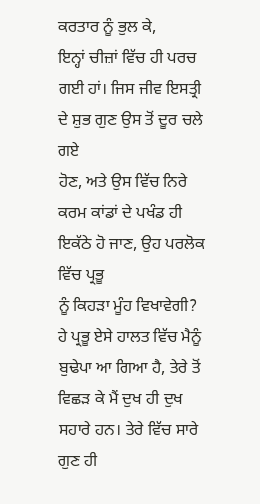ਕਰਤਾਰ ਨੂੰ ਭੁਲ ਕੇ,
ਇਨ੍ਹਾਂ ਚੀਜ਼ਾਂ ਵਿੱਚ ਹੀ ਪਰਚ ਗਈ ਹਾਂ। ਜਿਸ ਜੀਵ ਇਸਤ੍ਰੀ ਦੇ ਸ਼ੁਭ ਗੁਣ ਉਸ ਤੋਂ ਦੂਰ ਚਲੇ ਗਏ
ਹੋਣ, ਅਤੇ ਉਸ ਵਿੱਚ ਨਿਰੇ ਕਰਮ ਕਾਂਡਾਂ ਦੇ ਪਖੰਡ ਹੀ ਇਕੱਠੇ ਹੋ ਜਾਣ, ਉਹ ਪਰਲੋਕ ਵਿੱਚ ਪ੍ਰਭੂ
ਨੂੰ ਕਿਹੜਾ ਮੂੰਹ ਵਿਖਾਵੇਗੀ?
ਹੇ ਪ੍ਰਭੂ ਏਸੇ ਹਾਲਤ ਵਿੱਚ ਮੈਨੂੰ ਬੁਢੇਪਾ ਆ ਗਿਆ ਹੈ, ਤੇਰੇ ਤੋਂ ਵਿਛੜ ਕੇ ਮੈਂ ਦੁਖ ਹੀ ਦੁਖ
ਸਹਾਰੇ ਹਨ। ਤੇਰੇ ਵਿੱਚ ਸਾਰੇ ਗੁਣ ਹੀ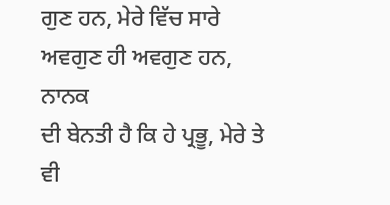ਗੁਣ ਹਨ, ਮੇਰੇ ਵਿੱਚ ਸਾਰੇ ਅਵਗੁਣ ਹੀ ਅਵਗੁਣ ਹਨ, ਨਾਨਕ
ਦੀ ਬੇਨਤੀ ਹੈ ਕਿ ਹੇ ਪ੍ਰਭੂ, ਮੇਰੇ ਤੇ ਵੀ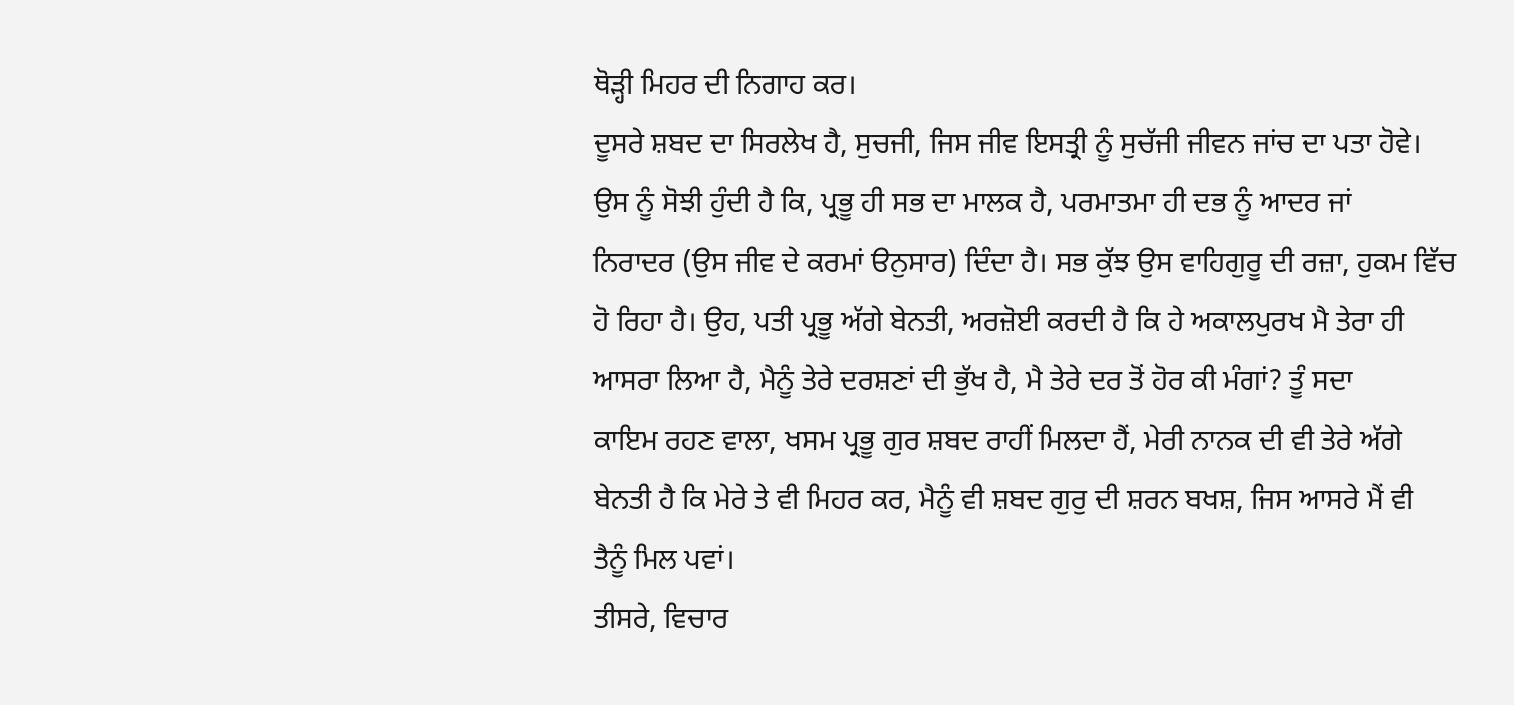ਥੋੜ੍ਹੀ ਮਿਹਰ ਦੀ ਨਿਗਾਹ ਕਰ।
ਦੂਸਰੇ ਸ਼ਬਦ ਦਾ ਸਿਰਲੇਖ ਹੈ, ਸੁਚਜੀ, ਜਿਸ ਜੀਵ ਇਸਤ੍ਰੀ ਨੂੰ ਸੁਚੱਜੀ ਜੀਵਨ ਜਾਂਚ ਦਾ ਪਤਾ ਹੋਵੇ।
ਉਸ ਨੂੰ ਸੋਝੀ ਹੁੰਦੀ ਹੈ ਕਿ, ਪ੍ਰਭੂ ਹੀ ਸਭ ਦਾ ਮਾਲਕ ਹੈ, ਪਰਮਾਤਮਾ ਹੀ ਦਭ ਨੂੰ ਆਦਰ ਜਾਂ
ਨਿਰਾਦਰ (ਉਸ ਜੀਵ ਦੇ ਕਰਮਾਂ ੳਨੁਸਾਰ) ਦਿੰਦਾ ਹੈ। ਸਭ ਕੁੱਝ ਉਸ ਵਾਹਿਗੁਰੂ ਦੀ ਰਜ਼ਾ, ਹੁਕਮ ਵਿੱਚ
ਹੋ ਰਿਹਾ ਹੈ। ਉਹ, ਪਤੀ ਪ੍ਰਭੂ ਅੱਗੇ ਬੇਨਤੀ, ਅਰਜ਼ੋਈ ਕਰਦੀ ਹੈ ਕਿ ਹੇ ਅਕਾਲਪੁਰਖ ਮੈ ਤੇਰਾ ਹੀ
ਆਸਰਾ ਲਿਆ ਹੈ, ਮੈਨੂੰ ਤੇਰੇ ਦਰਸ਼ਣਾਂ ਦੀ ਭੁੱਖ ਹੈ, ਮੈ ਤੇਰੇ ਦਰ ਤੋਂ ਹੋਰ ਕੀ ਮੰਗਾਂ? ਤੂੰ ਸਦਾ
ਕਾਇਮ ਰਹਣ ਵਾਲਾ, ਖਸਮ ਪ੍ਰਭੂ ਗੁਰ ਸ਼ਬਦ ਰਾਹੀਂ ਮਿਲਦਾ ਹੈਂ, ਮੇਰੀ ਨਾਨਕ ਦੀ ਵੀ ਤੇਰੇ ਅੱਗੇ
ਬੇਨਤੀ ਹੈ ਕਿ ਮੇਰੇ ਤੇ ਵੀ ਮਿਹਰ ਕਰ, ਮੈਨੂੰ ਵੀ ਸ਼ਬਦ ਗੁਰੁ ਦੀ ਸ਼ਰਨ ਬਖਸ਼, ਜਿਸ ਆਸਰੇ ਮੈਂ ਵੀ
ਤੈਨੂੰ ਮਿਲ ਪਵਾਂ।
ਤੀਸਰੇ, ਵਿਚਾਰ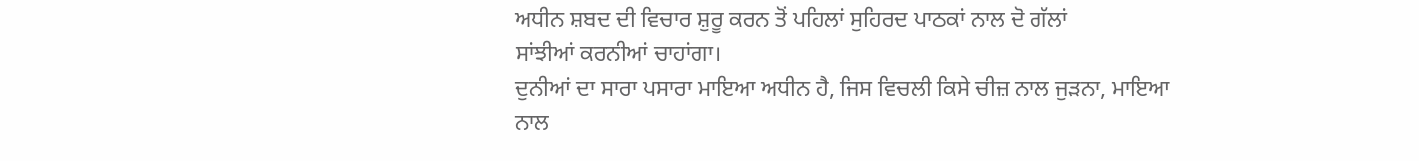ਅਧੀਨ ਸ਼ਬਦ ਦੀ ਵਿਚਾਰ ਸ਼ੁਰੂ ਕਰਨ ਤੋਂ ਪਹਿਲਾਂ ਸੁਹਿਰਦ ਪਾਠਕਾਂ ਨਾਲ ਦੋ ਗੱਲਾਂ
ਸਾਂਝੀਆਂ ਕਰਨੀਆਂ ਚਾਹਾਂਗਾ।
ਦੁਨੀਆਂ ਦਾ ਸਾਰਾ ਪਸਾਰਾ ਮਾਇਆ ਅਧੀਨ ਹੈ, ਜਿਸ ਵਿਚਲੀ ਕਿਸੇ ਚੀਜ਼ ਨਾਲ ਜੁੜਨਾ, ਮਾਇਆ ਨਾਲ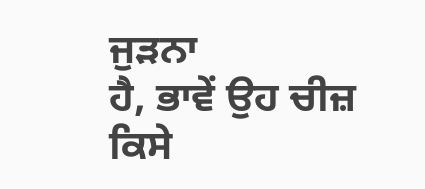ਜੁੜਨਾ
ਹੈ, ਭਾਵੇਂ ਉਹ ਚੀਜ਼ ਕਿਸੇ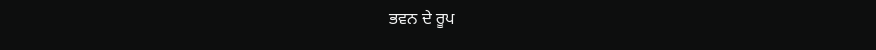ਭਵਨ ਦੇ ਰੂਪ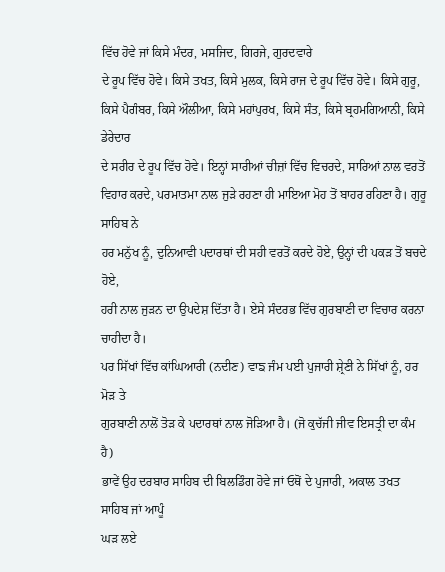ਵਿੱਚ ਹੋਵੇ ਜਾਂ ਕਿਸੇ ਮੰਦਰ, ਮਸਜਿਦ, ਗਿਰਜੇ, ਗੁਰਦਵਾਰੇ
ਦੇ ਰੂਪ ਵਿੱਚ ਹੋਵੇ। ਕਿਸੇ ਤਖਤ, ਕਿਸੇ ਮੁਲਕ, ਕਿਸੇ ਰਾਜ ਦੇ ਰੂਪ ਵਿੱਚ ਹੋਵੇ। ਕਿਸੇ ਗੁਰੂ,
ਕਿਸੇ ਪੈਗੰਬਰ, ਕਿਸੇ ਔਲੀਆ, ਕਿਸੇ ਮਹਾਂਪੁਰਖ, ਕਿਸੇ ਸੰਤ, ਕਿਸੇ ਬ੍ਰਹਮਗਿਆਨੀ, ਕਿਸੇ ਡੇਰੇਦਾਰ
ਦੇ ਸਰੀਰ ਦੇ ਰੂਪ ਵਿੱਚ ਹੋਵੇ। ਇਨ੍ਹਾਂ ਸਾਰੀਆਂ ਚੀਜ਼ਾਂ ਵਿੱਚ ਵਿਚਰਦੇ, ਸਾਰਿਆਂ ਨਾਲ ਵਰਤੋਂ
ਵਿਹਾਰ ਕਰਦੇ, ਪਰਮਾਤਮਾ ਨਾਲ ਜੁੜੇ ਰਹਣਾ ਹੀ ਮਾਇਆ ਮੋਹ ਤੋਂ ਬਾਹਰ ਰਹਿਣਾ ਹੈ। ਗੁਰੂ ਸਾਹਿਬ ਨੇ
ਹਰ ਮਨੁੱਖ ਨੂੰ, ਦੁਨਿਆਵੀ ਪਦਾਰਥਾਂ ਦੀ ਸਹੀ ਵਰਤੋਂ ਕਰਦੇ ਹੋਏ, ਉਨ੍ਹਾਂ ਦੀ ਪਕੜ ਤੋਂ ਬਚਦੇ ਹੋਏ,
ਹਰੀ ਨਾਲ ਜੁੜਨ ਦਾ ਉਪਦੇਸ਼ ਦਿੱਤਾ ਹੈ। ਏਸੇ ਸੰਦਰਭ ਵਿੱਚ ਗੁਰਬਾਣੀ ਦਾ ਵਿਚਾਰ ਕਰਨਾ ਚਾਹੀਦਾ ਹੈ।
ਪਰ ਸਿੱਖਾਂ ਵਿੱਚ ਕਾਂਘਿਆਰੀ (ਨਦੀਣ) ਵਾਙ ਜੰਮ ਪਈ ਪੁਜਾਰੀ ਸ਼੍ਰੇਣੀ ਨੇ ਸਿੱਖਾਂ ਨੂੰ, ਹਰ ਮੋੜ ਤੇ
ਗੁਰਬਾਣੀ ਨਾਲੋਂ ਤੋੜ ਕੇ ਪਦਾਰਥਾਂ ਨਾਲ ਜੋੜਿਆ ਹੈ। (ਜੋ ਕੁਚੱਜੀ ਜੀਵ ਇਸਤ੍ਰੀ ਦਾ ਕੰਮ ਹੈ)
ਭਾਵੇਂ ਉਹ ਦਰਬਾਰ ਸਾਹਿਬ ਦੀ ਬਿਲਡਿੰਗ ਹੋਵੇ ਜਾਂ ਓਥੋਂ ਦੇ ਪੁਜਾਰੀ, ਅਕਾਲ ਤਖਤ ਸਾਹਿਬ ਜਾਂ ਆਪੂੰ
ਘੜ ਲਏ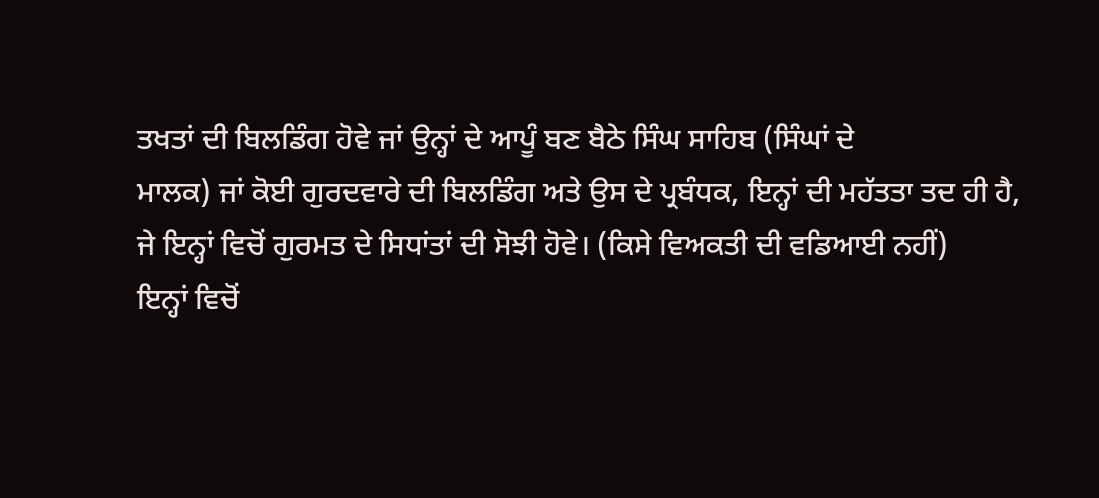ਤਖਤਾਂ ਦੀ ਬਿਲਡਿੰਗ ਹੋਵੇ ਜਾਂ ਉਨ੍ਹਾਂ ਦੇ ਆਪੂੰ ਬਣ ਬੈਠੇ ਸਿੰਘ ਸਾਹਿਬ (ਸਿੰਘਾਂ ਦੇ
ਮਾਲਕ) ਜਾਂ ਕੋਈ ਗੁਰਦਵਾਰੇ ਦੀ ਬਿਲਡਿੰਗ ਅਤੇ ਉਸ ਦੇ ਪ੍ਰਬੰਧਕ, ਇਨ੍ਹਾਂ ਦੀ ਮਹੱਤਤਾ ਤਦ ਹੀ ਹੈ,
ਜੇ ਇਨ੍ਹਾਂ ਵਿਚੋਂ ਗੁਰਮਤ ਦੇ ਸਿਧਾਂਤਾਂ ਦੀ ਸੋਝੀ ਹੋਵੇ। (ਕਿਸੇ ਵਿਅਕਤੀ ਦੀ ਵਡਿਆਈ ਨਹੀਂ)
ਇਨ੍ਹਾਂ ਵਿਚੋਂ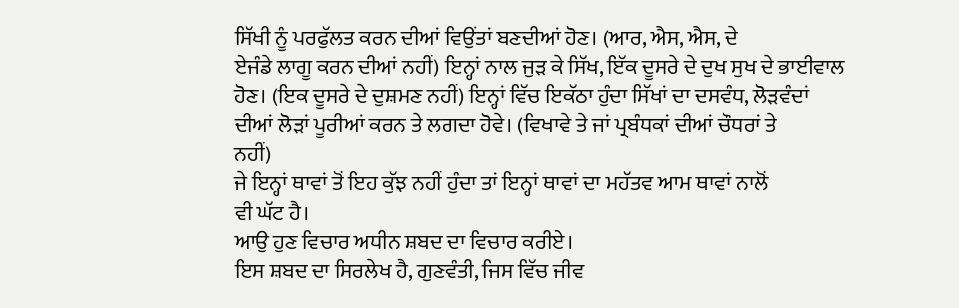ਸਿੱਖੀ ਨੂੰ ਪਰਫੁੱਲਤ ਕਰਨ ਦੀਆਂ ਵਿਉਂਤਾਂ ਬਣਦੀਆਂ ਹੋਣ। (ਆਰ, ਐਸ, ਐਸ, ਦੇ
ਏਜੰਡੇ ਲਾਗੂ ਕਰਨ ਦੀਆਂ ਨਹੀਂ) ਇਨ੍ਹਾਂ ਨਾਲ ਜੁੜ ਕੇ ਸਿੱਖ, ਇੱਕ ਦੂਸਰੇ ਦੇ ਦੁਖ ਸੁਖ ਦੇ ਭਾਈਵਾਲ
ਹੋਣ। (ਇਕ ਦੂਸਰੇ ਦੇ ਦੁਸ਼ਮਣ ਨਹੀਂ) ਇਨ੍ਹਾਂ ਵਿੱਚ ਇਕੱਠਾ ਹੁੰਦਾ ਸਿੱਖਾਂ ਦਾ ਦਸਵੰਧ, ਲੋੜਵੰਦਾਂ
ਦੀਆਂ ਲੋੜਾਂ ਪੂਰੀਆਂ ਕਰਨ ਤੇ ਲਗਦਾ ਹੋਵੇ। (ਵਿਖਾਵੇ ਤੇ ਜਾਂ ਪ੍ਰਬੰਧਕਾਂ ਦੀਆਂ ਚੌਧਰਾਂ ਤੇ
ਨਹੀਂ)
ਜੇ ਇਨ੍ਹਾਂ ਥਾਵਾਂ ਤੋਂ ਇਹ ਕੁੱਝ ਨਹੀਂ ਹੁੰਦਾ ਤਾਂ ਇਨ੍ਹਾਂ ਥਾਵਾਂ ਦਾ ਮਹੱਤਵ ਆਮ ਥਾਵਾਂ ਨਾਲੋਂ
ਵੀ ਘੱਟ ਹੈ।
ਆਉ ਹੁਣ ਵਿਚਾਰ ਅਧੀਨ ਸ਼ਬਦ ਦਾ ਵਿਚਾਰ ਕਰੀਏ।
ਇਸ ਸ਼ਬਦ ਦਾ ਸਿਰਲੇਖ ਹੈ, ਗੁਣਵੰਤੀ, ਜਿਸ ਵਿੱਚ ਜੀਵ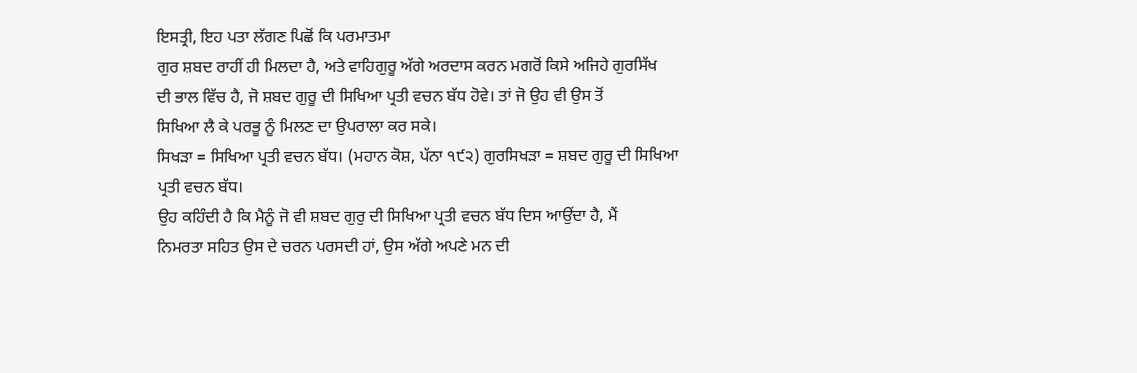ਇਸਤ੍ਰੀ, ਇਹ ਪਤਾ ਲੱਗਣ ਪਿਛੋਂ ਕਿ ਪਰਮਾਤਮਾ
ਗੁਰ ਸ਼ਬਦ ਰਾਹੀਂ ਹੀ ਮਿਲਦਾ ਹੈ, ਅਤੇ ਵਾਹਿਗੁਰੂ ਅੱਗੇ ਅਰਦਾਸ ਕਰਨ ਮਗਰੋਂ ਕਿਸੇ ਅਜਿਹੇ ਗੁਰਸਿੱਖ
ਦੀ ਭਾਲ ਵਿੱਚ ਹੈ, ਜੋ ਸ਼ਬਦ ਗੁਰੂ ਦੀ ਸਿਖਿਆ ਪ੍ਰਤੀ ਵਚਨ ਬੱਧ ਹੋਵੇ। ਤਾਂ ਜੋ ਉਹ ਵੀ ਉਸ ਤੋਂ
ਸਿਖਿਆ ਲੈ ਕੇ ਪਰਭੂ ਨੂੰ ਮਿਲਣ ਦਾ ਉਪਰਾਲਾ ਕਰ ਸਕੇ।
ਸਿਖੜਾ = ਸਿਖਿਆ ਪ੍ਰਤੀ ਵਚਨ ਬੱਧ। (ਮਹਾਨ ਕੋਸ਼, ਪੱਨਾ ੧੯੨) ਗੁਰਸਿਖੜਾ = ਸ਼ਬਦ ਗੁਰੂ ਦੀ ਸਿਖਿਆ
ਪ੍ਰਤੀ ਵਚਨ ਬੱਧ।
ਉਹ ਕਹਿੰਦੀ ਹੈ ਕਿ ਮੈਨੂੰ ਜੋ ਵੀ ਸ਼ਬਦ ਗੁਰੁ ਦੀ ਸਿਖਿਆ ਪ੍ਰਤੀ ਵਚਨ ਬੱਧ ਦਿਸ ਆਉਂਦਾ ਹੈ, ਮੈਂ
ਨਿਮਰਤਾ ਸਹਿਤ ਉਸ ਦੇ ਚਰਨ ਪਰਸਦੀ ਹਾਂ, ਉਸ ਅੱਗੇ ਅਪਣੇ ਮਨ ਦੀ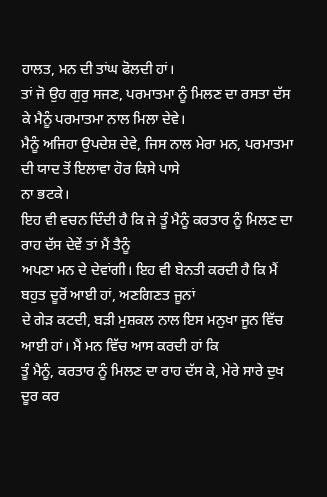ਹਾਲਤ, ਮਨ ਦੀ ਤਾਂਘ ਫੋਲਦੀ ਹਾਂ।
ਤਾਂ ਜੋ ਉਹ ਗੁਰੁ ਸਜਣ, ਪਰਮਾਤਮਾ ਨੂੰ ਮਿਲਣ ਦਾ ਰਸਤਾ ਦੱਸ ਕੇ ਮੈਨੂੰ ਪਰਮਾਤਮਾ ਨਾਲ ਮਿਲਾ ਦੇਵੇ।
ਮੈਨੂੰ ਅਜਿਹਾ ਉਪਦੇਸ਼ ਦੇਵੇ, ਜਿਸ ਨਾਲ ਮੇਰਾ ਮਨ, ਪਰਮਾਤਮਾ ਦੀ ਯਾਦ ਤੋਂ ਇਲਾਵਾ ਹੋਰ ਕਿਸੇ ਪਾਸੇ
ਨਾ ਭਟਕੇ।
ਇਹ ਵੀ ਵਚਨ ਦਿੰਦੀ ਹੈ ਕਿ ਜੇ ਤੂੰ ਮੈਨੂੰ ਕਰਤਾਰ ਨੂੰ ਮਿਲਣ ਦਾ ਰਾਹ ਦੱਸ ਦੇਵੇਂ ਤਾਂ ਮੈਂ ਤੈਨੂੰ
ਅਪਣਾ ਮਨ ਦੇ ਦੇਵਾਂਗੀ। ਇਹ ਵੀ ਬੇਨਤੀ ਕਰਦੀ ਹੈ ਕਿ ਮੈਂ ਬਹੁਤ ਦੂਰੋਂ ਆਈ ਹਾਂ, ਅਣਗਿਣਤ ਜੂਨਾਂ
ਦੇ ਗੇੜ ਕਟਦੀ, ਬੜੀ ਮੁਸ਼ਕਲ ਨਾਲ ਇਸ ਮਨੁਖਾ ਜੂਨ ਵਿੱਚ ਆਈ ਹਾਂ। ਮੈਂ ਮਨ ਵਿੱਚ ਆਸ ਕਰਦੀ ਹਾਂ ਕਿ
ਤੂੰ ਮੈਨੂੰ, ਕਰਤਾਰ ਨੂੰ ਮਿਲਣ ਦਾ ਰਾਹ ਦੱਸ ਕੇ, ਮੇਰੇ ਸਾਰੇ ਦੁਖ ਦੂਰ ਕਰ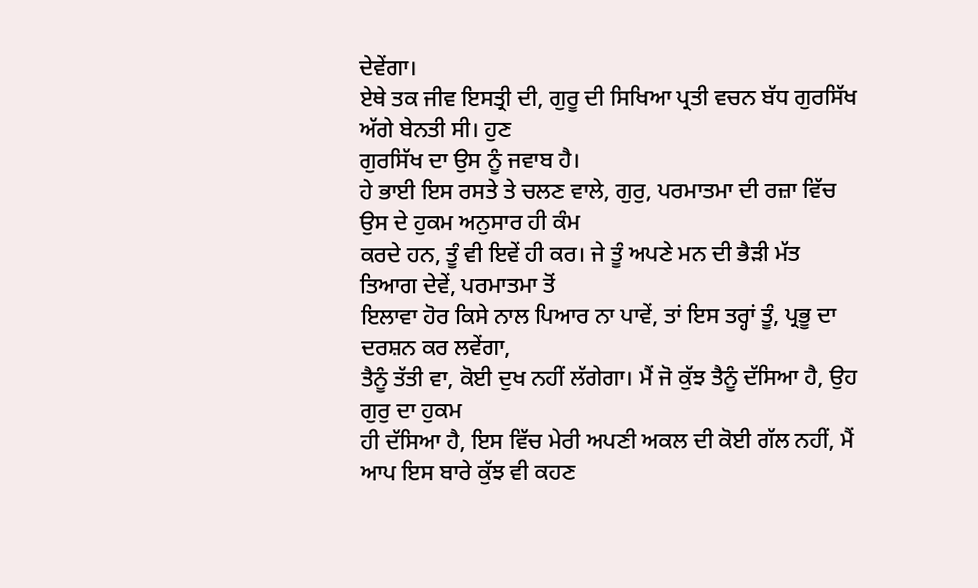ਦੇਵੇਂਗਾ।
ਏਥੇ ਤਕ ਜੀਵ ਇਸਤ੍ਰੀ ਦੀ, ਗੁਰੂ ਦੀ ਸਿਖਿਆ ਪ੍ਰਤੀ ਵਚਨ ਬੱਧ ਗੁਰਸਿੱਖ ਅੱਗੇ ਬੇਨਤੀ ਸੀ। ਹੁਣ
ਗੁਰਸਿੱਖ ਦਾ ਉਸ ਨੂੰ ਜਵਾਬ ਹੈ।
ਹੇ ਭਾਈ ਇਸ ਰਸਤੇ ਤੇ ਚਲਣ ਵਾਲੇ, ਗੁਰੁ, ਪਰਮਾਤਮਾ ਦੀ ਰਜ਼ਾ ਵਿੱਚ ਉਸ ਦੇ ਹੁਕਮ ਅਨੁਸਾਰ ਹੀ ਕੰਮ
ਕਰਦੇ ਹਨ, ਤੂੰ ਵੀ ਇਵੇਂ ਹੀ ਕਰ। ਜੇ ਤੂੰ ਅਪਣੇ ਮਨ ਦੀ ਭੈੜੀ ਮੱਤ ਤਿਆਗ ਦੇਵੇਂ, ਪਰਮਾਤਮਾ ਤੋਂ
ਇਲਾਵਾ ਹੋਰ ਕਿਸੇ ਨਾਲ ਪਿਆਰ ਨਾ ਪਾਵੇਂ, ਤਾਂ ਇਸ ਤਰ੍ਹਾਂ ਤੂੰ, ਪ੍ਰਭੂ ਦਾ ਦਰਸ਼ਨ ਕਰ ਲਵੇਂਗਾ,
ਤੈਨੂੰ ਤੱਤੀ ਵਾ, ਕੋਈ ਦੁਖ ਨਹੀਂ ਲੱਗੇਗਾ। ਮੈਂ ਜੋ ਕੁੱਝ ਤੈਨੂੰ ਦੱਸਿਆ ਹੈ, ਉਹ ਗੁਰੁ ਦਾ ਹੁਕਮ
ਹੀ ਦੱਸਿਆ ਹੈ, ਇਸ ਵਿੱਚ ਮੇਰੀ ਅਪਣੀ ਅਕਲ ਦੀ ਕੋਈ ਗੱਲ ਨਹੀਂ, ਮੈਂ ਆਪ ਇਸ ਬਾਰੇ ਕੁੱਝ ਵੀ ਕਹਣ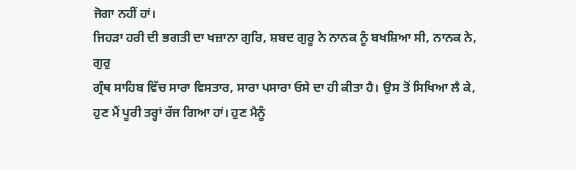ਜੋਗਾ ਨਹੀਂ ਹਾਂ।
ਜਿਹੜਾ ਹਰੀ ਦੀ ਭਗਤੀ ਦਾ ਖਜ਼ਾਨਾ ਗੁਰਿ, ਸ਼ਬਦ ਗੁਰੂ ਨੇ ਨਾਨਕ ਨੂੰ ਬਖਸ਼ਿਆ ਸੀ, ਨਾਨਕ ਨੇ, ਗੁਰੁ
ਗ੍ਰੰਥ ਸਾਹਿਬ ਵਿੱਚ ਸਾਰਾ ਵਿਸਤਾਰ, ਸਾਰਾ ਪਸਾਰਾ ਓਸੇ ਦਾ ਹੀ ਕੀਤਾ ਹੈ। ਉਸ ਤੋਂ ਸਿਖਿਆ ਲੈ ਕੇ,
ਹੁਣ ਮੈਂ ਪੂਰੀ ਤਰ੍ਹਾਂ ਰੱਜ ਗਿਆ ਹਾਂ। ਹੁਣ ਮੈਨੂੰ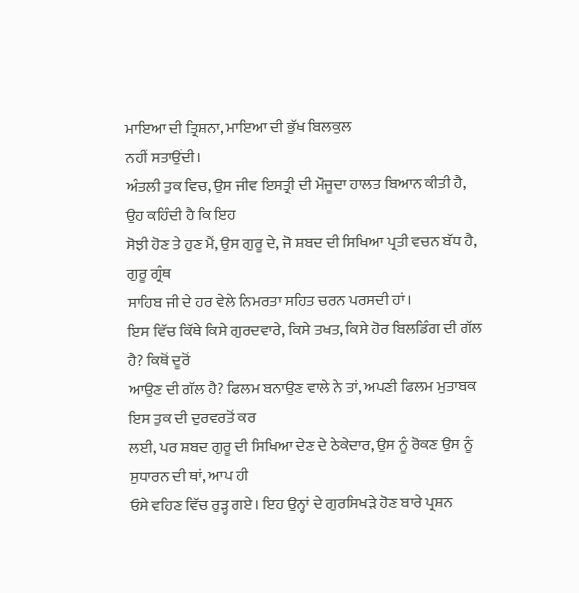ਮਾਇਆ ਦੀ ਤ੍ਰਿਸ਼ਨਾ, ਮਾਇਆ ਦੀ ਭੁੱਖ ਬਿਲਕੁਲ
ਨਹੀਂ ਸਤਾਉਂਦੀ।
ਅੰਤਲੀ ਤੁਕ ਵਿਚ, ਉਸ ਜੀਵ ਇਸਤ੍ਰੀ ਦੀ ਮੌਜੂਦਾ ਹਾਲਤ ਬਿਆਨ ਕੀਤੀ ਹੈ, ਉਹ ਕਹਿੰਦੀ ਹੈ ਕਿ ਇਹ
ਸੋਝੀ ਹੋਣ ਤੇ ਹੁਣ ਮੈਂ, ਉਸ ਗੁਰੂ ਦੇ, ਜੋ ਸ਼ਬਦ ਦੀ ਸਿਖਿਆ ਪ੍ਰਤੀ ਵਚਨ ਬੱਧ ਹੈ, ਗੁਰੂ ਗ੍ਰੰਥ
ਸਾਹਿਬ ਜੀ ਦੇ ਹਰ ਵੇਲੇ ਨਿਮਰਤਾ ਸਹਿਤ ਚਰਨ ਪਰਸਦੀ ਹਾਂ।
ਇਸ ਵਿੱਚ ਕਿੱਥੇ ਕਿਸੇ ਗੁਰਦਵਾਰੇ, ਕਿਸੇ ਤਖਤ, ਕਿਸੇ ਹੋਰ ਬਿਲਡਿੰਗ ਦੀ ਗੱਲ ਹੈ? ਕਿਥੋਂ ਦੂਰੋਂ
ਆਉਣ ਦੀ ਗੱਲ ਹੈ? ਫਿਲਮ ਬਨਾਉਣ ਵਾਲੇ ਨੇ ਤਾਂ, ਅਪਣੀ ਫਿਲਮ ਮੁਤਾਬਕ ਇਸ ਤੁਕ ਦੀ ਦੁਰਵਰਤੋਂ ਕਰ
ਲਈ, ਪਰ ਸ਼ਬਦ ਗੁਰੂ ਦੀ ਸਿਖਿਆ ਦੇਣ ਦੇ ਠੇਕੇਦਾਰ, ਉਸ ਨੂੰ ਰੋਕਣ ਉਸ ਨੂੰ ਸੁਧਾਰਨ ਦੀ ਥਾਂ, ਆਪ ਹੀ
ਓਸੇ ਵਹਿਣ ਵਿੱਚ ਰੁੜ੍ਹ ਗਏ। ਇਹ ਉਨ੍ਹਾਂ ਦੇ ਗੁਰਸਿਖੜੇ ਹੋਣ ਬਾਰੇ ਪ੍ਰਸ਼ਨ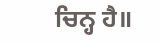ਚਿਨ੍ਹ ਹੈ॥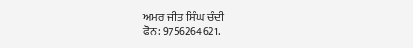ਅਮਰ ਜੀਤ ਸਿੰਘ ਚੰਦੀ
ਫੋਨ: 9756264621.